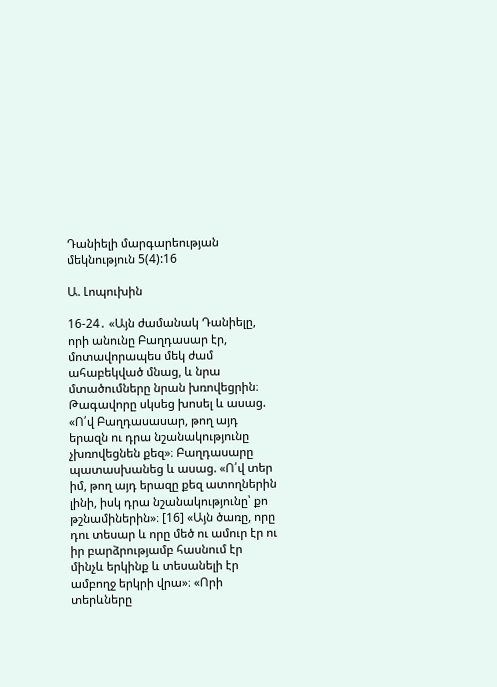Դանիելի մարգարեության մեկնություն 5(4):16

Ա. Լոպուխին

16-24․ «Այն ժամանակ Դանիելը, որի անունը Բաղդասար էր, մոտավորապես մեկ ժամ ահաբեկված մնաց, և նրա մտածումները նրան խռովեցրին։ Թագավորը սկսեց խոսել և ասաց. «Ո՛վ Բաղդասասար, թող այդ երազն ու դրա նշանակությունը չխռովեցնեն քեզ»։ Բաղդասարը պատասխանեց և ասաց. «Ո՛վ տեր իմ, թող այդ երազը քեզ ատողներին լինի, իսկ դրա նշանակությունը՝ քո թշնամիներին»։ [16] «Այն ծառը, որը դու տեսար և որը մեծ ու ամուր էր ու իր բարձրությամբ հասնում էր մինչև երկինք և տեսանելի էր ամբողջ երկրի վրա»։ «Որի տերևները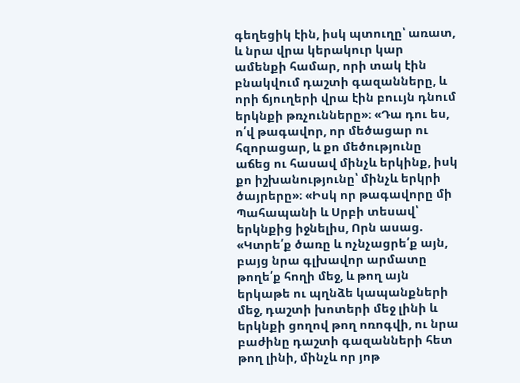գեղեցիկ էին, իսկ պտուղը՝ առատ, և նրա վրա կերակուր կար ամենքի համար, որի տակ էին բնակվում դաշտի գազանները, և որի ճյուղերի վրա էին բոււյն դնում երկնքի թռչունները»։ «Դա դու ես, ո՛վ թագավոր, որ մեծացար ու հզորացար, և քո մեծությունը աճեց ու հասավ մինչև երկինք, իսկ քո իշխանությունը՝ մինչև երկրի ծայրերը»։ «Իսկ որ թագավորը մի Պահապանի և Սրբի տեսավ՝ երկնքից իջնելիս, Որն ասաց. «Կտրե՛ք ծառը և ոչնչացրե՛ք այն, բայց նրա գլխավոր արմատը թողե՛ք հողի մեջ, և թող այն երկաթե ու պղնձե կապանքների մեջ, դաշտի խոտերի մեջ լինի և երկնքի ցողով թող ոռոգվի, ու նրա բաժինը դաշտի գազանների հետ թող լինի, մինչև որ յոթ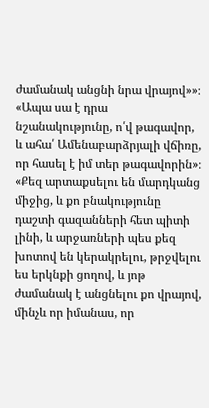ժամանակ անցնի նրա վրայով»»։ «Ապա սա է դրա նշանակությունը, ո՛վ թագավոր, և ահա՛ Ամենաբարձրյալի վճիռը, որ հասել է իմ տեր թագավորին»։ «Քեզ արտաքսելու են մարդկանց միջից, և քո բնակությունը դաշտի գազանների հետ պիտի լինի, և արջառների պես քեզ խոտով են կերակրելու, թրջվելու ես երկնքի ցողով, և յոթ ժամանակ է անցնելու քո վրայով, մինչև որ իմանաս, որ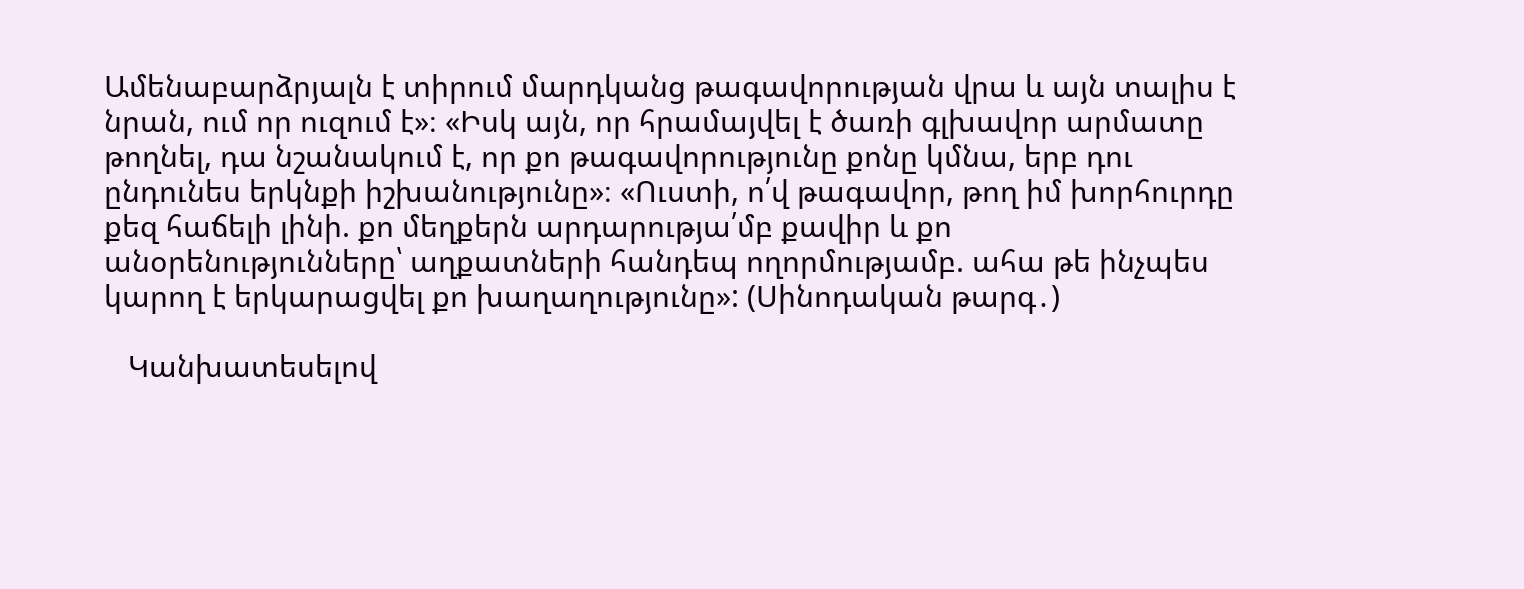Ամենաբարձրյալն է տիրում մարդկանց թագավորության վրա և այն տալիս է նրան, ում որ ուզում է»։ «Իսկ այն, որ հրամայվել է ծառի գլխավոր արմատը թողնել, դա նշանակում է, որ քո թագավորությունը քոնը կմնա, երբ դու ընդունես երկնքի իշխանությունը»։ «Ուստի, ո՛վ թագավոր, թող իմ խորհուրդը քեզ հաճելի լինի. քո մեղքերն արդարությա՛մբ քավիր և քո անօրենությունները՝ աղքատների հանդեպ ողորմությամբ. ահա թե ինչպես կարող է երկարացվել քո խաղաղությունը»: (Սինոդական թարգ․)

   Կանխատեսելով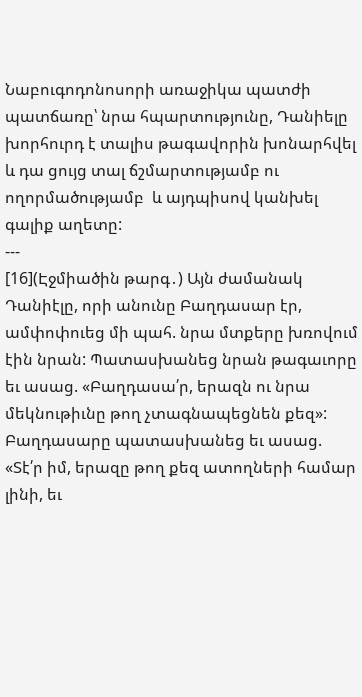Նաբուգոդոնոսորի առաջիկա պատժի պատճառը՝ նրա հպարտությունը, Դանիելը խորհուրդ է տալիս թագավորին խոնարհվել և դա ցույց տալ ճշմարտությամբ ու ողորմածությամբ  և այդպիսով կանխել գալիք աղետը:
---
[16](Էջմիածին թարգ․) Այն ժամանակ Դանիէլը, որի անունը Բաղդասար էր, ամփոփուեց մի պահ. նրա մտքերը խռովում էին նրան: Պատասխանեց նրան թագաւորը եւ ասաց. «Բաղդասա՛ր, երազն ու նրա մեկնութիւնը թող չտագնապեցնեն քեզ»: Բաղդասարը պատասխանեց եւ ասաց. «Տէ՛ր իմ, երազը թող քեզ ատողների համար լինի, եւ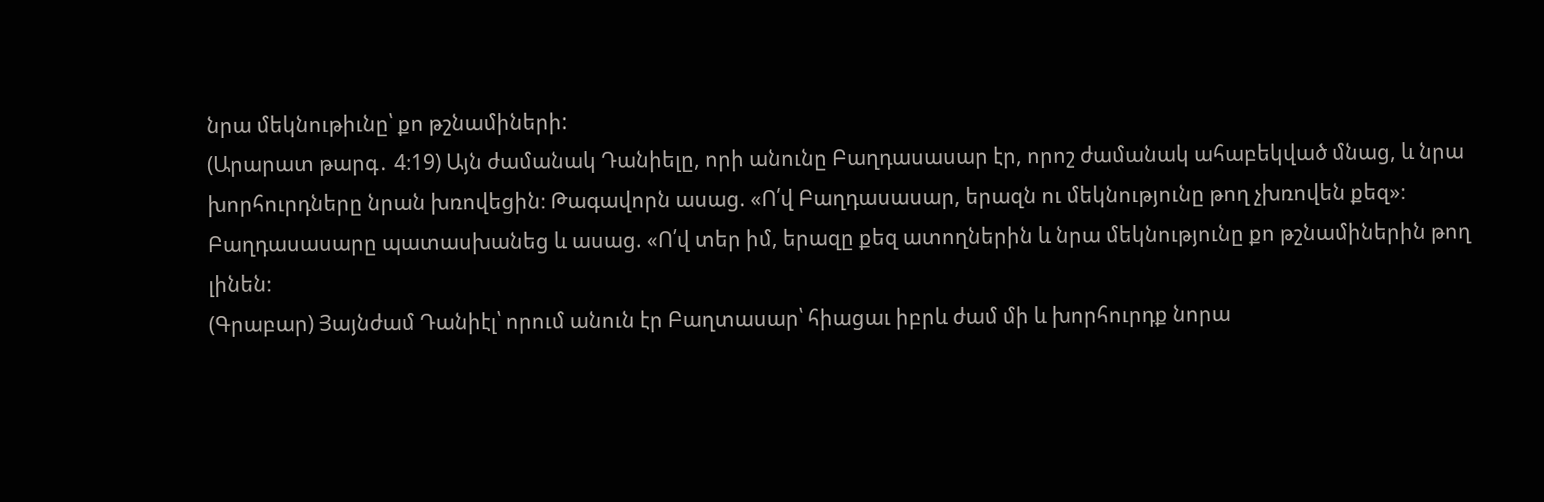նրա մեկնութիւնը՝ քո թշնամիների:
(Արարատ թարգ․ 4։19) Այն ժամանակ Դանիելը, որի անունը Բաղդասասար էր, որոշ ժամանակ ահաբեկված մնաց, և նրա խորհուրդները նրան խռովեցին։ Թագավորն ասաց. «Ո՛վ Բաղդասասար, երազն ու մեկնությունը թող չխռովեն քեզ»։ Բաղդասասարը պատասխանեց և ասաց. «Ո՛վ տեր իմ, երազը քեզ ատողներին և նրա մեկնությունը քո թշնամիներին թող լինեն։
(Գրաբար) Յայնժամ Դանիէլ՝ որում անուն էր Բաղտասար՝ հիացաւ իբրև ժամ մի և խորհուրդք նորա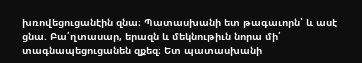խռովեցուցանէին զնա։ Պատասխանի ետ թագաւորն՝ և ասէ ցնա. Բա՛ղտասար, երազն և մեկնութիւն նորա մի՛ տագնապեցուցանեն զքեզ։ Ետ պատասխանի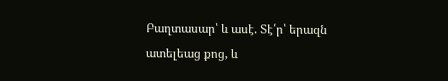Բաղտասար՝ և ասէ. Տէ՛ր՝ երազն ատելեաց քոց, և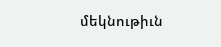մեկնութիւն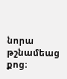նորա թշնամեաց քոց։